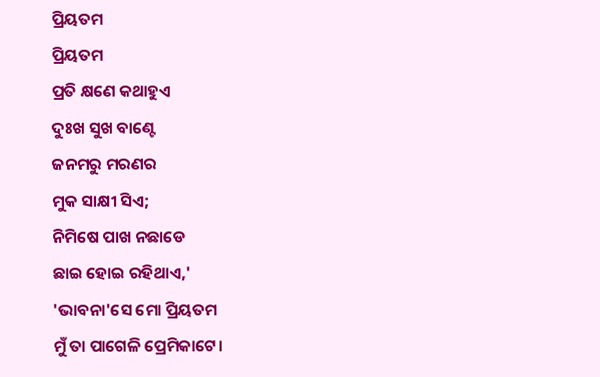ପ୍ରିୟତମ
ପ୍ରିୟତମ
ପ୍ରତି କ୍ଷଣେ କଥାହୁଏ
ଦୁଃଖ ସୁଖ ବାଣ୍ଟେ
ଜନମରୁ ମରଣର
ମୁକ ସାକ୍ଷୀ ସିଏ;
ନିମିଷେ ପାଖ ନଛାଡେ
ଛାଇ ହୋଇ ରହିଥାଏ,'
'ଭାବନା'ସେ ମୋ ପ୍ରିୟତମ
ମୁଁ ତା ପାଗେଳି ପ୍ରେମିକାଟେ।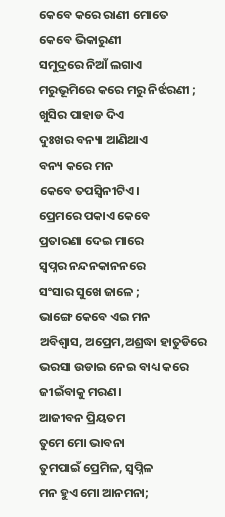କେବେ କରେ ରାଣୀ ମୋତେ
କେବେ ଭିକାରୁଣୀ
ସମୁଦ୍ରରେ ନିଆଁ ଲଗାଏ
ମରୁଭୂମିରେ କରେ ମରୁ ନିର୍ଝରଣୀ ;
ଖୁସିର ପାହାଡ ଦିଏ
ଦୁଃଖର ବନ୍ୟା ଆଣିଥାଏ
ବନ୍ୟ କରେ ମନ
କେବେ ତପସ୍ୱିନୀଟିଏ।
ପ୍ରେମରେ ପକାଏ କେବେ
ପ୍ରତାରଣା ଦେଇ ମାରେ
ସ୍ୱପ୍ନର ନନ୍ଦନକାନନରେ
ସଂସାର ସୁଖେ ଜାଳେ ;
ଭାଙ୍ଗେ କେବେ ଏଇ ମନ
ଅବିଶ୍ବାସ, ଅପ୍ରେମ,ଅଶ୍ରଦ୍ଧା ହାତୁଡିରେ
ଭରସା ଉଡାଇ ନେଇ ବାଧ୍ୟ କରେ
ଜୀଇଁବାକୁ ମରଣ।
ଆଜୀବନ ପ୍ରିୟତମ
ତୁମେ ମୋ ଭାବନା
ତୁମପାଇଁ ପ୍ରେମିଳ, ସ୍ବପ୍ନିଳ
ମନ ହୁଏ ମୋ ଆନମନା;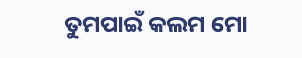ତୁମପାଇଁ କଲମ ମୋ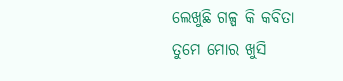ଲେଖୁଛି ଗଳ୍ପ କି କବିତା
ତୁମେ ମୋର ଖୁସି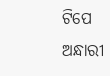ଟିପେ
ଅନ୍ଧାରୀ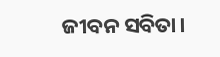ଜୀବନ ସବିତା।